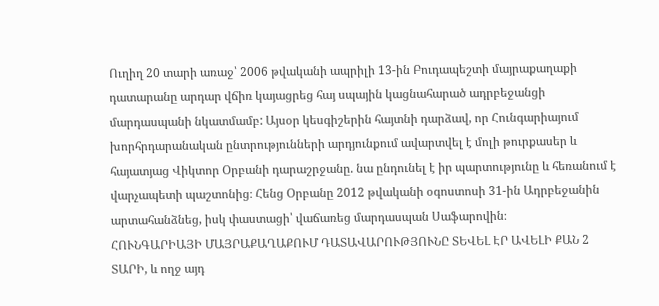Ուղիղ 20 տարի առաջ՝ 2006 թվականի ապրիլի 13-ին Բուդապեշտի մայրաքաղաքի դատարանը արդար վճիռ կայացրեց հայ սպային կացնահարած ադրբեջանցի մարդասպանի նկատմամբ: Այսօր կեսգիշերին հայտնի դարձավ, որ Հունգարիայում խորհրդարանական ընտրությունների արդյունքում ավարտվել է մոլի թուրքասեր և հայատյաց Վիկտոր Օրբանի դարաշրջանը. նա ընդունել է իր պարտությունը և հեռանում է վարչապետի պաշտոնից։ Հենց Օրբանը 2012 թվականի օգոստոսի 31-ին Ադրբեջանին արտահանձնեց, իսկ փաստացի՝ վաճառեց մարդասպան Սաֆարովին։
ՀՈՒՆԳԱՐԻԱՅԻ ՄԱՅՐԱՔԱՂԱՔՈՒՄ ԴԱՏԱՎԱՐՈՒԹՅՈՒՆԸ ՏԵՎԵԼ ԷՐ ԱՎԵԼԻ ՔԱՆ 2 ՏԱՐԻ, և ողջ այդ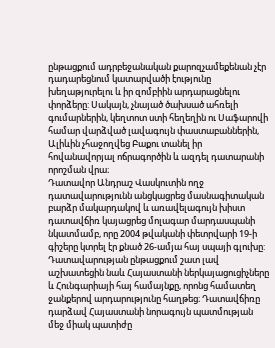ընթացքում ադրբեջանական քարոզչամեքենան չէր դադարեցնում կատարվածի էությունը խեղաթյուրելու և իր զոմբիին արդարացնելու փորձերը: Սակայն, չնայած ծախսած ահռելի գումարներին, կեղտոտ ստի հեղեղին ու Սաֆարովի համար վարձված լավագույն փաստաբաններին, Ալիևին չհաջողվեց Բաքու տանել իր հովանավորյալ ոճրագործին և ազդել դատարանի որոշման վրա։
Դատավոր Անդրաշ Վասկուտին ողջ դատավարությունն անցկացրեց մասնագիտական բարձր մակարդակով և առավելագույն խիստ դատավճիռ կայացրեց մոլագար մարդասպանի նկատմամբ, որը 2004 թվականի փետրվարի 19-ի գիշերը կտրել էր քնած 26-ամյա հայ սպայի գլուխը: Դատավարության ընթացքում շատ լավ աշխատեցին նաև Հայաստանի ներկայացուցիչները և Հունգարիայի հայ համայնքը, որոնց համատեղ ջանքերով արդարությունը հաղթեց։ Դատավճիռը դարձավ Հայաստանի նորագույն պատմության մեջ միակ պատիժը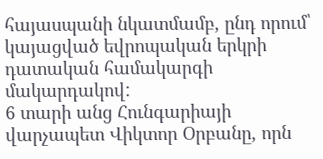հայասպանի նկատմամբ, ընդ որում՝ կայացված եվրոպական երկրի դատական համակարգի մակարդակով:
6 տարի անց Հունգարիայի վարչապետ Վիկտոր Օրբանը, որն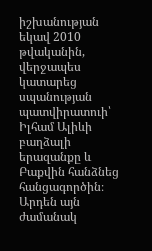իշխանության եկավ 2010 թվականին, վերջապես կատարեց սպանության պատվիրատուի՝ Իլհամ Ալիևի բաղձալի երազանքը և Բաքվին հանձնեց հանցագործին։ Արդեն այն ժամանակ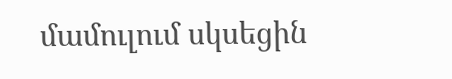մամուլում սկսեցին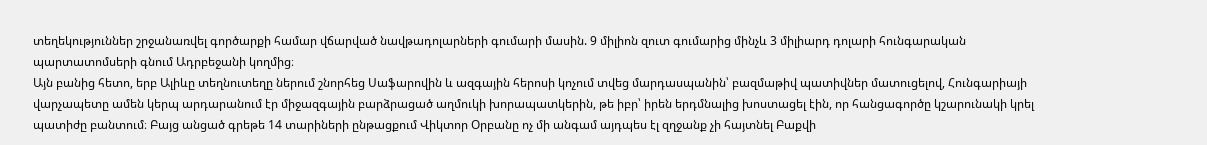տեղեկություններ շրջանառվել գործարքի համար վճարված նավթադոլարների գումարի մասին. 9 միլիոն զուտ գումարից մինչև 3 միլիարդ դոլարի հունգարական պարտատոմսերի գնում Ադրբեջանի կողմից։
Այն բանից հետո, երբ Ալիևը տեղնուտեղը ներում շնորհեց Սաֆարովին և ազգային հերոսի կոչում տվեց մարդասպանին՝ բազմաթիվ պատիվներ մատուցելով, Հունգարիայի վարչապետը ամեն կերպ արդարանում էր միջազգային բարձրացած աղմուկի խորապատկերին, թե իբր՝ իրեն երդմնալից խոստացել էին, որ հանցագործը կշարունակի կրել պատիժը բանտում։ Բայց անցած գրեթե 14 տարիների ընթացքում Վիկտոր Օրբանը ոչ մի անգամ այդպես էլ զղջանք չի հայտնել Բաքվի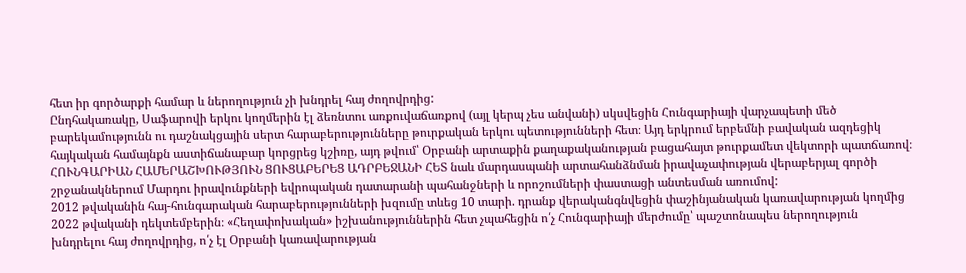հետ իր գործարքի համար և ներողություն չի խնդրել հայ ժողովրդից:
Ընդհակառակը, Սաֆարովի երկու կողմերին էլ ձեռնտու առքուվաճառքով (այլ կերպ չես անվանի) սկսվեցին Հունգարիայի վարչապետի մեծ բարեկամությունն ու դաշնակցային սերտ հարաբերությունները թուրքական երկու պետությունների հետ։ Այդ երկրում երբեմնի բավական ազդեցիկ հայկական համայնքն աստիճանաբար կորցրեց կշիռը, այդ թվում՝ Օրբանի արտաքին քաղաքականության բացահայտ թուրքամետ վեկտորի պատճառով։
ՀՈՒՆԳԱՐԻԱՆ ՀԱՄԵՐԱՇԽՈՒԹՅՈՒՆ ՑՈՒՑԱԲԵՐԵՑ ԱԴՐԲԵՋԱՆԻ ՀԵՏ նաև մարդասպանի արտահանձնման իրավաչափության վերաբերյալ գործի շրջանակներում Մարդու իրավունքների եվրոպական դատարանի պահանջների և որոշումների փաստացի անտեսման առումով:
2012 թվականին հայ-հունգարական հարաբերությունների խզումը տևեց 10 տարի. դրանք վերականգնվեցին փաշինյանական կառավարության կողմից 2022 թվականի դեկտեմբերին։ «Հեղափոխական» իշխանություններին հետ չպահեցին ո՛չ Հունգարիայի մերժումը՝ պաշտոնապես ներողություն խնդրելու հայ ժողովրդից, ո՛չ էլ Օրբանի կառավարության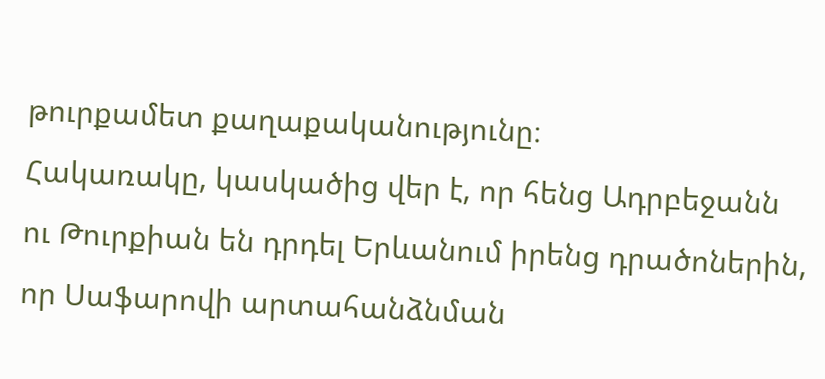թուրքամետ քաղաքականությունը։
Հակառակը, կասկածից վեր է, որ հենց Ադրբեջանն ու Թուրքիան են դրդել Երևանում իրենց դրածոներին, որ Սաֆարովի արտահանձնման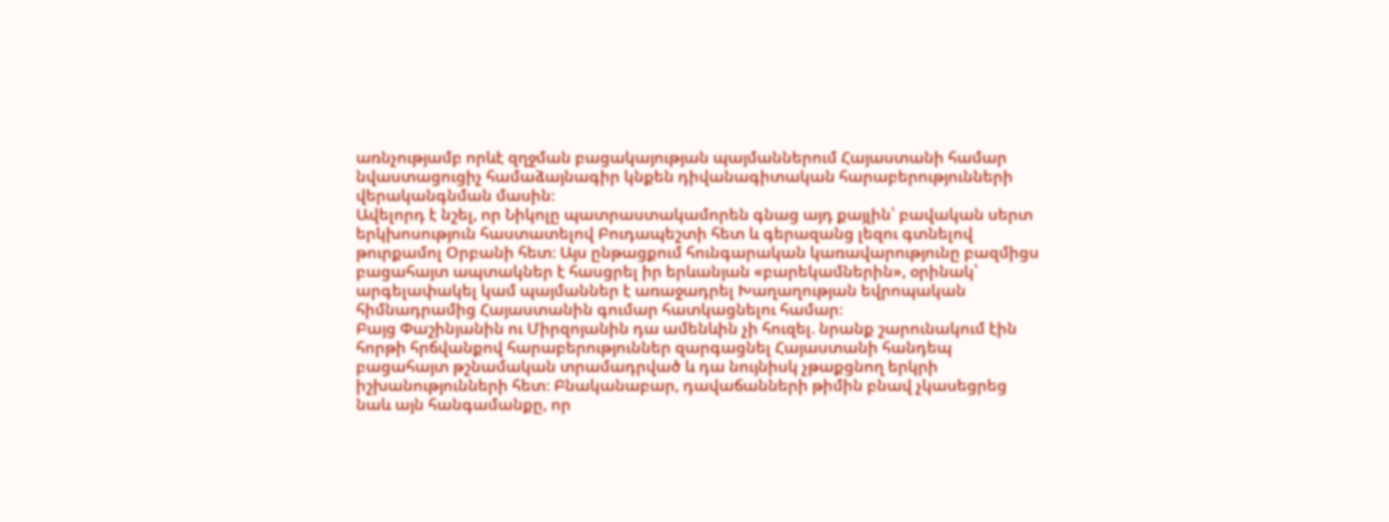առնչությամբ որևէ զղջման բացակայության պայմաններում Հայաստանի համար նվաստացուցիչ համաձայնագիր կնքեն դիվանագիտական հարաբերությունների վերականգնման մասին։
Ավելորդ է նշել, որ Նիկոլը պատրաստակամորեն գնաց այդ քայլին՝ բավական սերտ երկխոսություն հաստատելով Բուդապեշտի հետ և գերազանց լեզու գտնելով թուրքամոլ Օրբանի հետ։ Այս ընթացքում հունգարական կառավարությունը բազմիցս բացահայտ ապտակներ է հասցրել իր երևանյան «բարեկամներին», օրինակ՝ արգելափակել կամ պայմաններ է առաջադրել Խաղաղության եվրոպական հիմնադրամից Հայաստանին գումար հատկացնելու համար։
Բայց Փաշինյանին ու Միրզոյանին դա ամենևին չի հուզել. նրանք շարունակում էին հորթի հրճվանքով հարաբերություններ զարգացնել Հայաստանի հանդեպ բացահայտ թշնամական տրամադրված և դա նույնիսկ չթաքցնող երկրի իշխանությունների հետ։ Բնականաբար, դավաճանների թիմին բնավ չկասեցրեց նաև այն հանգամանքը, որ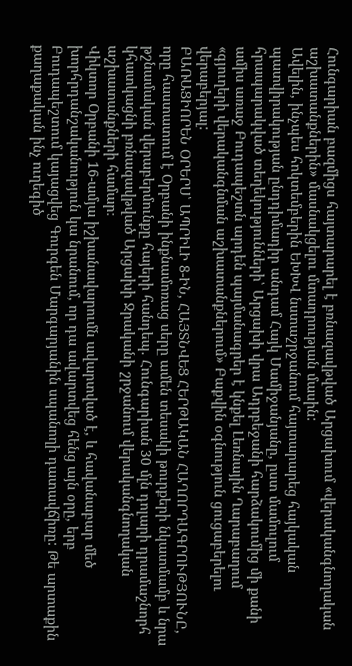Հունգարիան բազմիցս հայտարարել է բռնազավթված Արցախում «վերականգնողական աշխատանքներին» մասնակցելու մտադրության մասին:
Ավելին, ինչպես հոկտեմբերին ԵԽԽՎ նստաշրջանում հայտարարեց հայկական պատվիրակության ընդդիմադիր անդամ Հայկ Մամիջանյանը, ըստ մամուլում հրապարակված տեղեկությունների՝ Արցախի վրա Ադրբեջանի հարձակումից մի քանի ամիս առաջ Բուդապեշտն արդեն պայմանագրեր է կնքել Լեռնային Ղարաբաղում «գյուղերի վերականգնման աշխատանքներում» Բաքվին օգնություն ցուցաբերելու վերաբերյալ:
ԲԱՌԱՑԻՈՐԵՆ ՕՐԵՐՍ՝ ԱՊՐԻԼԻ 8-ԻՆ, ՀԱՅՏՆՎԵՑ ՀԵՐԹԱԿԱՆ ՀԱՂՈՐԴԱԳՐՈՒԹՅՈՒՆԸ, որը հաստատում է Օրբանի ինքնամոռաց սերը ամեն տեսակի թուրքերի նկատմամբ և նրա թշնամական վերաբերմունքը հայերի հանդեպ. Հունգարիան 30 մլն դոլարի դրամաշնորհ կհատկացնի բռնազավթված Արցախի Ջրականի շրջանում վերականգնողական աշխատանքների համար։
Վիկտոր Օրբանի 16-ամյա իշխանավարումն ավարտված է, և հավանաբար մեծ խորհրդանշականություն կա նրանում, որ դա ավարտվեց հենց այն օրը, երբ Բուդապեշտում կայացվեց Գուրգեն Մարգարյանին սպանողի դատավճիռը: Թե արտաքին քաղաքական ինչ ուղեգիծ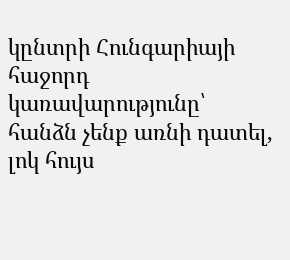կընտրի Հունգարիայի հաջորդ կառավարությունը՝ հանձն չենք առնի դատել, լոկ հույս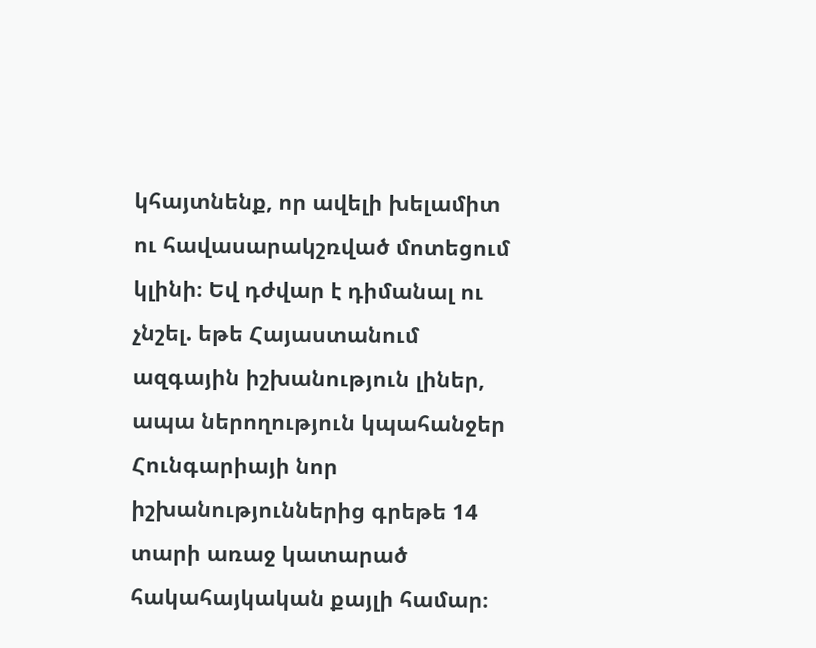կհայտնենք, որ ավելի խելամիտ ու հավասարակշռված մոտեցում կլինի։ Եվ դժվար է դիմանալ ու չնշել. եթե Հայաստանում ազգային իշխանություն լիներ, ապա ներողություն կպահանջեր Հունգարիայի նոր իշխանություններից գրեթե 14 տարի առաջ կատարած հակահայկական քայլի համար։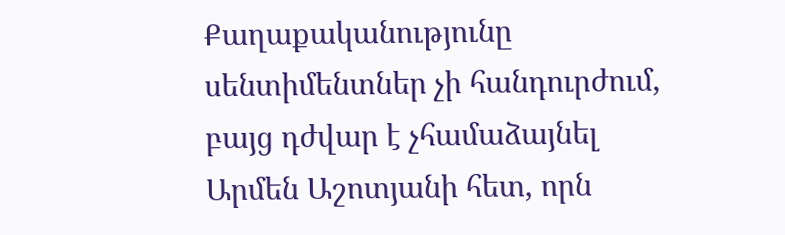Քաղաքականությունը սենտիմենտներ չի հանդուրժում, բայց դժվար է չհամաձայնել Արմեն Աշոտյանի հետ, որն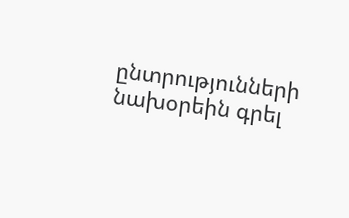ընտրությունների նախօրեին գրել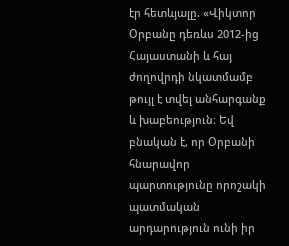էր հետևյալը. «Վիկտոր Օրբանը դեռևս 2012-ից Հայաստանի և հայ ժողովրդի նկատմամբ թույլ է տվել անհարգանք և խաբեություն։ Եվ բնական է, որ Օրբանի հնարավոր պարտությունը որոշակի պատմական արդարություն ունի իր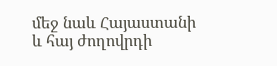մեջ նաև Հայաստանի և հայ ժողովրդի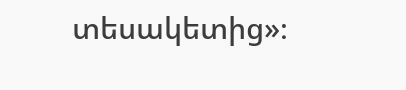տեսակետից»։